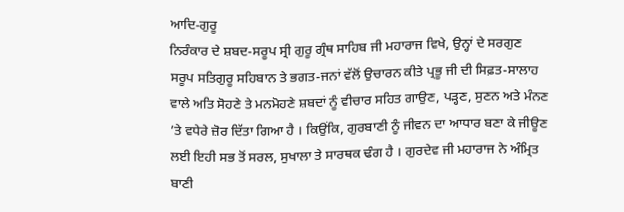ਆਦਿ-ਗੁਰੂ
ਨਿਰੰਕਾਰ ਦੇ ਸ਼ਬਦ-ਸਰੂਪ ਸ੍ਰੀ ਗੁਰੂ ਗ੍ਰੰਥ ਸਾਹਿਬ ਜੀ ਮਹਾਰਾਜ ਵਿਖੇ, ਉਨ੍ਹਾਂ ਦੇ ਸਰਗੁਣ
ਸਰੂਪ ਸਤਿਗੁਰੂ ਸਹਿਬਾਨ ਤੇ ਭਗਤ-ਜਨਾਂ ਵੱਲੋਂ ਉਚਾਰਨ ਕੀਤੇ ਪ੍ਰਭੂ ਜੀ ਦੀ ਸਿਫ਼ਤ-ਸਾਲਾਹ
ਵਾਲੇ ਅਤਿ ਸੋਹਣੇ ਤੇ ਮਨਮੋਹਣੇ ਸ਼ਬਦਾਂ ਨੂੰ ਵੀਚਾਰ ਸਹਿਤ ਗਾਉਣ, ਪੜ੍ਹਣ, ਸੁਣਨ ਅਤੇ ਮੰਨਣ
’ਤੇ ਵਧੇਰੇ ਜ਼ੋਰ ਦਿੱਤਾ ਗਿਆ ਹੈ । ਕਿਉਂਕਿ, ਗੁਰਬਾਣੀ ਨੂੰ ਜੀਵਨ ਦਾ ਆਧਾਰ ਬਣਾ ਕੇ ਜੀਊਣ
ਲਈ ਇਹੀ ਸਭ ਤੋਂ ਸਰਲ, ਸੁਖਾਲਾ ਤੇ ਸਾਰਥਕ ਢੰਗ ਹੈ । ਗੁਰਦੇਵ ਜੀ ਮਹਾਰਾਜ ਨੇ ਅੰਮ੍ਰਿਤ
ਬਾਣੀ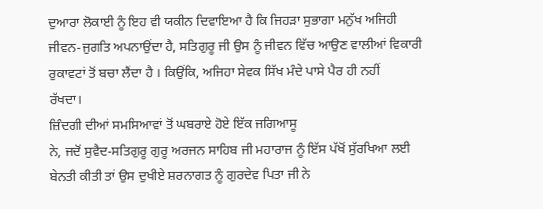ਦੁਆਰਾ ਲੋਕਾਈ ਨੂੰ ਇਹ ਵੀ ਯਕੀਨ ਦਿਵਾਇਆ ਹੈ ਕਿ ਜਿਹੜਾ ਸੁਭਾਗਾ ਮਨੁੱਖ ਅਜਿਹੀ
ਜੀਵਨ-ਜੁਗਤਿ ਅਪਨਾਉਂਦਾ ਹੈ, ਸਤਿਗੁਰੂ ਜੀ ਉਸ ਨੂੰ ਜੀਵਨ ਵਿੱਚ ਆਉਣ ਵਾਲੀਆਂ ਵਿਕਾਰੀ
ਰੁਕਾਵਟਾਂ ਤੋਂ ਬਚਾ ਲੈਂਦਾ ਹੈ । ਕਿਉਂਕਿ, ਅਜਿਹਾ ਸੇਵਕ ਸਿੱਖ ਮੰਦੇ ਪਾਸੇ ਪੈਰ ਹੀ ਨਹੀਂ
ਰੱਖਦਾ।
ਜ਼ਿੰਦਗੀ ਦੀਆਂ ਸਮਸਿਆਵਾਂ ਤੋਂ ਘਬਰਾਏ ਹੋਏ ਇੱਕ ਜਗਿਆਸੂ
ਨੇ, ਜਦੋਂ ਸੁਵੈਦ-ਸਤਿਗੁਰੂ ਗੁਰੂ ਅਰਜਨ ਸਾਹਿਬ ਜੀ ਮਹਾਰਾਜ ਨੂੰ ਇੱਸ ਪੱਖੋਂ ਸੁੱਰਖਿਆ ਲਈ
ਬੇਨਤੀ ਕੀਤੀ ਤਾਂ ਉਸ ਦੁਖੀਏ ਸ਼ਰਨਾਗਤ ਨੂੰ ਗੁਰਦੇਵ ਪਿਤਾ ਜੀ ਨੇ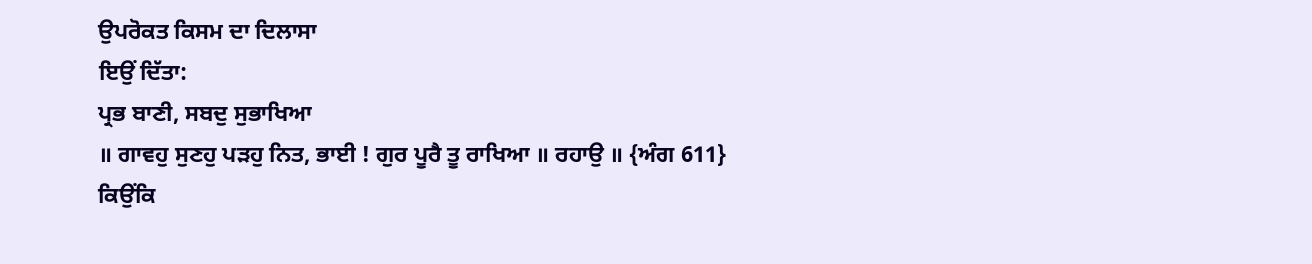ਉਪਰੋਕਤ ਕਿਸਮ ਦਾ ਦਿਲਾਸਾ
ਇਉਂ ਦਿੱਤਾ:
ਪ੍ਰਭ ਬਾਣੀ, ਸਬਦੁ ਸੁਭਾਖਿਆ
॥ ਗਾਵਹੁ ਸੁਣਹੁ ਪੜਹੁ ਨਿਤ, ਭਾਈ ! ਗੁਰ ਪੂਰੈ ਤੂ ਰਾਖਿਆ ॥ ਰਹਾਉ ॥ {ਅੰਗ 611}
ਕਿਉਂਕਿ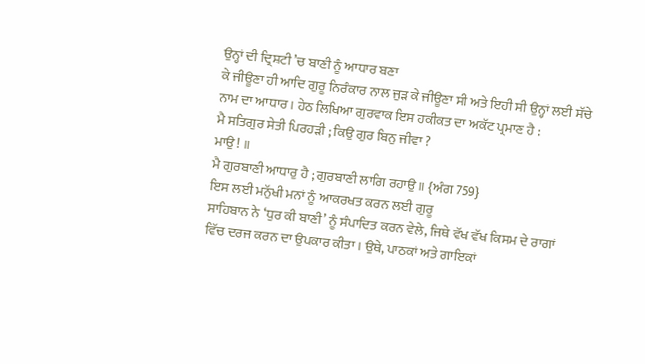ਉਨ੍ਹਾਂ ਦੀ ਦ੍ਰਿਸ਼ਟੀ ’ਚ ਬਾਣੀ ਨੂੰ ਆਧਾਰ ਬਣਾ
ਕੇ ਜੀਊਣਾ ਹੀ ਆਦਿ ਗੁਰੂ ਨਿਰੰਕਾਰ ਨਾਲ ਜੁੜ ਕੇ ਜੀਊਣਾ ਸੀ ਅਤੇ ਇਹੀ ਸੀ ਉਨ੍ਹਾਂ ਲਈ ਸੱਚੇ
ਨਾਮ ਦਾ ਆਧਾਰ । ਹੇਠ ਲਿਖਿਆ ਗੁਰਵਾਕ ਇਸ ਹਕੀਕਤ ਦਾ ਅਕੱਟ ਪ੍ਰਮਾਣ ਹੈ :
ਮੈ ਸਤਿਗੁਰ ਸੇਤੀ ਪਿਰਹੜੀ ; ਕਿਉ ਗੁਰ ਬਿਨੁ ਜੀਵਾ ?
ਮਾਉ ! ॥
ਮੈ ਗੁਰਬਾਣੀ ਆਧਾਰੁ ਹੈ ; ਗੁਰਬਾਣੀ ਲਾਗਿ ਰਹਾਉ ॥ {ਅੰਗ 759}
ਇਸ ਲਈ ਮਨੁੱਖੀ ਮਨਾਂ ਨੂੰ ਆਕਰਖਤ ਕਰਨ ਲਈ ਗੁਰੂ
ਸਾਹਿਬਾਨ ਨੇ ‘ਧੁਰ ਕੀ ਬਾਣੀ’ ਨੂੰ ਸੰਪਾਦਿਤ ਕਰਨ ਵੇਲੇ, ਜਿਥੇ ਵੱਖ ਵੱਖ ਕਿਸਮ ਦੇ ਰਾਗਾਂ
ਵਿੱਚ ਦਰਜ ਕਰਨ ਦਾ ਉਪਕਾਰ ਕੀਤਾ । ਉਥੇ, ਪਾਠਕਾਂ ਅਤੇ ਗਾਇਕਾਂ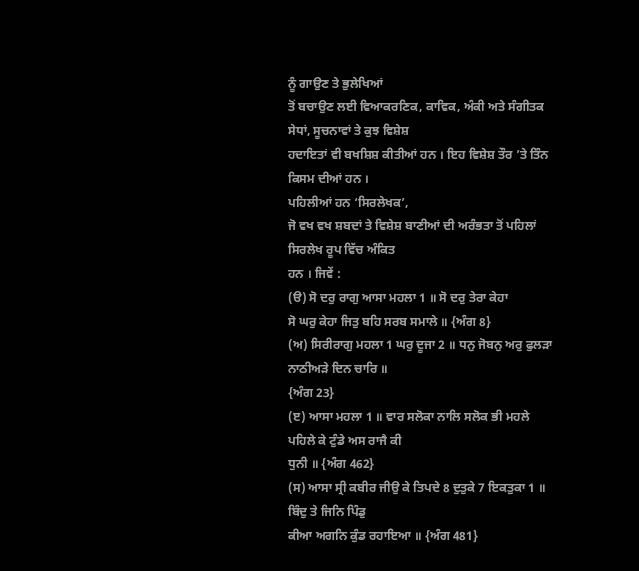ਨੂੰ ਗਾਉਣ ਤੇ ਭੁਲੇਖਿਆਂ
ਤੋਂ ਬਚਾਉਣ ਲਈ ਵਿਆਕਰਣਿਕ, ਕਾਵਿਕ, ਅੰਕੀ ਅਤੇ ਸੰਗੀਤਕ ਸੇਧਾਂ, ਸੂਚਨਾਵਾਂ ਤੇ ਕੁਝ ਵਿਸ਼ੇਸ਼
ਹਦਾਇਤਾਂ ਵੀ ਬਖਸ਼ਿਸ਼ ਕੀਤੀਆਂ ਹਨ । ਇਹ ਵਿਸ਼ੇਸ਼ ਤੌਰ ’ਤੇ ਤਿੰਨ ਕਿਸਮ ਦੀਆਂ ਹਨ ।
ਪਹਿਲੀਆਂ ਹਨ ‘ਸਿਰਲੇਖਕ’,
ਜੋ ਵਖ ਵਖ ਸ਼ਬਦਾਂ ਤੇ ਵਿਸ਼ੇਸ਼ ਬਾਣੀਆਂ ਦੀ ਅਰੰਭਤਾ ਤੋਂ ਪਹਿਲਾਂ ਸਿਰਲੇਖ ਰੂਪ ਵਿੱਚ ਅੰਕਿਤ
ਹਨ । ਜਿਵੇਂ :
(ੳ) ਸੋ ਦਰੁ ਰਾਗੁ ਆਸਾ ਮਹਲਾ 1 ॥ ਸੋ ਦਰੁ ਤੇਰਾ ਕੇਹਾ
ਸੋ ਘਰੁ ਕੇਹਾ ਜਿਤੁ ਬਹਿ ਸਰਬ ਸਮਾਲੇ ॥ {ਅੰਗ 8}
(ਅ) ਸਿਰੀਰਾਗੁ ਮਹਲਾ 1 ਘਰੁ ਦੂਜਾ 2 ॥ ਧਨੁ ਜੋਬਨੁ ਅਰੁ ਫੁਲੜਾ ਨਾਠੀਅੜੇ ਦਿਨ ਚਾਰਿ ॥
{ਅੰਗ 23}
(ੲ) ਆਸਾ ਮਹਲਾ 1 ॥ ਵਾਰ ਸਲੋਕਾ ਨਾਲਿ ਸਲੋਕ ਭੀ ਮਹਲੇ ਪਹਿਲੇ ਕੇ ਟੁੰਡੇ ਅਸ ਰਾਜੈ ਕੀ
ਧੁਨੀ ॥ {ਅੰਗ 462}
(ਸ) ਆਸਾ ਸ੍ਰੀ ਕਬੀਰ ਜੀਉ ਕੇ ਤਿਪਦੇ 8 ਦੁਤੁਕੇ 7 ਇਕਤੁਕਾ 1 ॥ ਬਿੰਦੁ ਤੇ ਜਿਨਿ ਪਿੰਡੁ
ਕੀਆ ਅਗਨਿ ਕੁੰਡ ਰਹਾਇਆ ॥ {ਅੰਗ 481}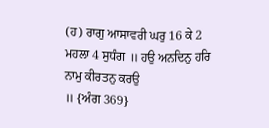(ਹ) ਰਾਗੁ ਆਸਾਵਰੀ ਘਰੁ 16 ਕੇ 2 ਮਹਲਾ 4 ਸੁਧੰਗ ॥ ਹਉ ਅਨਦਿਨੁ ਹਰਿ ਨਾਮੁ ਕੀਰਤਨੁ ਕਰਉ
॥ {ਅੰਗ 369}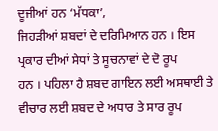ਦੂਜੀਆਂ ਹਨ ‘ਮੱਧਕਾ’,
ਜਿਹੜੀਆਂ ਸ਼ਬਦਾਂ ਦੇ ਦਰਿਮਿਆਨ ਹਨ । ਇਸ ਪ੍ਰਕਾਰ ਦੀਆਂ ਸੇਧਾਂ ਤੇ ਸੂਚਨਾਵਾਂ ਦੇ ਦੋ ਰੂਪ
ਹਨ । ਪਹਿਲਾ ਹੈ ਸ਼ਬਦ ਗਾਇਨ ਲਈ ਅਸਥਾਈ ਤੇ ਵੀਚਾਰ ਲਈ ਸ਼ਬਦ ਦੇ ਅਧਾਰ ਤੇ ਸਾਰ ਰੂਪ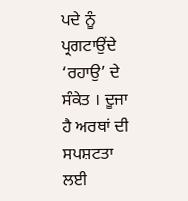ਪਦੇ ਨੂੰ
ਪ੍ਰਗਟਾਉਂਦੇ ‘ਰਹਾਉ’ ਦੇ ਸੰਕੇਤ । ਦੂਜਾ ਹੈ ਅਰਥਾਂ ਦੀ ਸਪਸ਼ਟਤਾ ਲਈ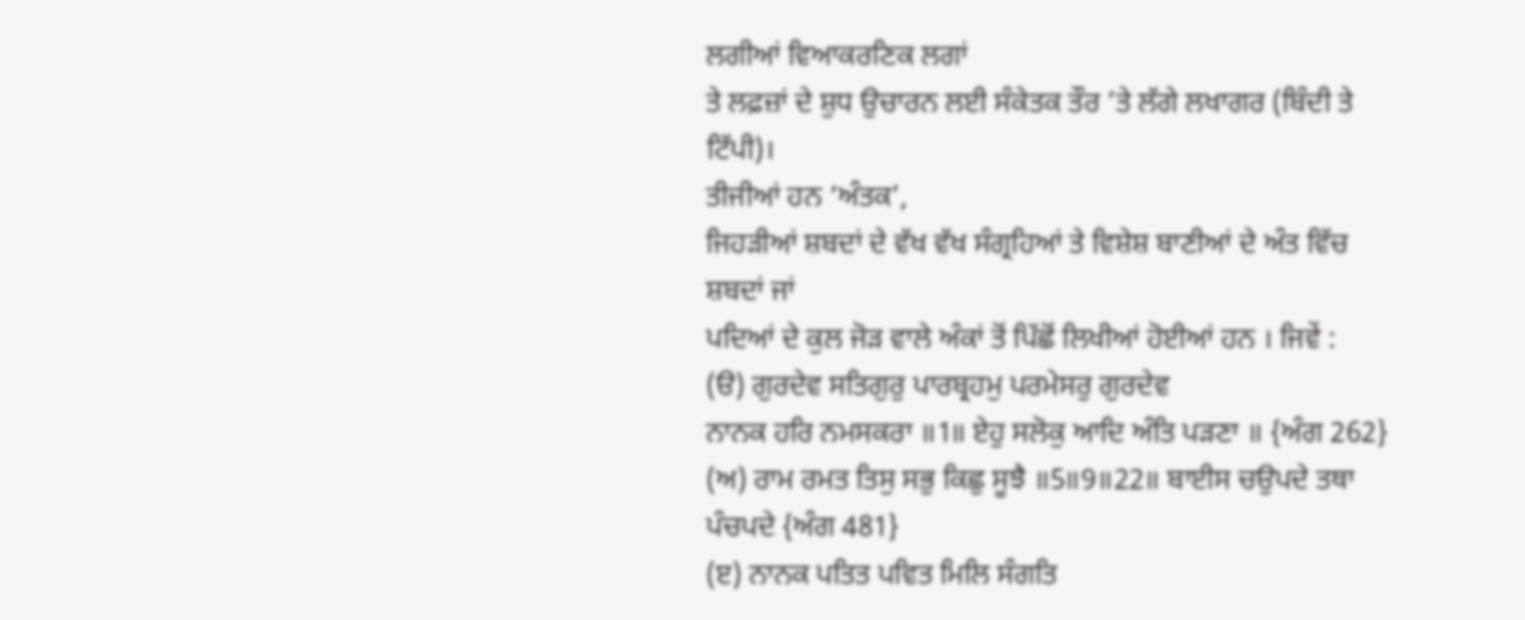ਲਗੀਆਂ ਵਿਆਕਰਣਿਕ ਲਗਾਂ
ਤੇ ਲਫ਼ਜ਼ਾਂ ਦੇ ਸ਼ੁਧ ਉਚਾਰਨ ਲਈ ਸੰਕੇਤਕ ਤੌਰ ’ਤੇ ਲੱਗੇ ਲਖਾਗਰ (ਬਿੰਦੀ ਤੇ ਟਿੱਪੀ)।
ਤੀਜੀਆਂ ਹਨ ‘ਅੰਤਕ’,
ਜਿਹੜੀਆਂ ਸ਼ਬਦਾਂ ਦੇ ਵੱਖ ਵੱਖ ਸੰਗ੍ਰਹਿਆਂ ਤੇ ਵਿਸ਼ੇਸ਼ ਬਾਣੀਆਂ ਦੇ ਅੰਤ ਵਿੱਚ ਸ਼ਬਦਾਂ ਜਾਂ
ਪਦਿਆਂ ਦੇ ਕੁਲ ਜੋੜ ਵਾਲੇ ਅੰਕਾਂ ਤੋਂ ਪਿੱਛੋਂ ਲਿਖੀਆਂ ਹੋਈਆਂ ਹਨ । ਜਿਵੇਂ :
(ੳ) ਗੁਰਦੇਵ ਸਤਿਗੁਰੁ ਪਾਰਬ੍ਰਹਮੁ ਪਰਮੇਸਰੁ ਗੁਰਦੇਵ
ਨਾਨਕ ਹਰਿ ਨਮਸਕਰਾ ॥1॥ ਏਹੁ ਸਲੋਕੁ ਆਦਿ ਅੰਤਿ ਪੜਣਾ ॥ {ਅੰਗ 262}
(ਅ) ਰਾਮ ਰਮਤ ਤਿਸੁ ਸਭੁ ਕਿਛੁ ਸੂਝੈ ॥5॥9॥22॥ ਬਾਈਸ ਚਉਪਦੇ ਤਥਾ ਪੰਚਪਦੇ {ਅੰਗ 481}
(ੲ) ਨਾਨਕ ਪਤਿਤ ਪਵਿਤ ਮਿਲਿ ਸੰਗਤਿ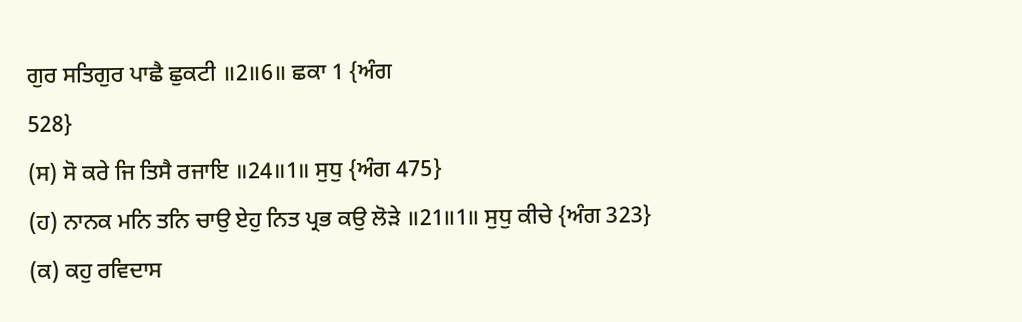ਗੁਰ ਸਤਿਗੁਰ ਪਾਛੈ ਛੁਕਟੀ ॥2॥6॥ ਛਕਾ 1 {ਅੰਗ
528}
(ਸ) ਸੋ ਕਰੇ ਜਿ ਤਿਸੈ ਰਜਾਇ ॥24॥1॥ ਸੁਧੁ {ਅੰਗ 475}
(ਹ) ਨਾਨਕ ਮਨਿ ਤਨਿ ਚਾਉ ਏਹੁ ਨਿਤ ਪ੍ਰਭ ਕਉ ਲੋੜੇ ॥21॥1॥ ਸੁਧੁ ਕੀਚੇ {ਅੰਗ 323}
(ਕ) ਕਹੁ ਰਵਿਦਾਸ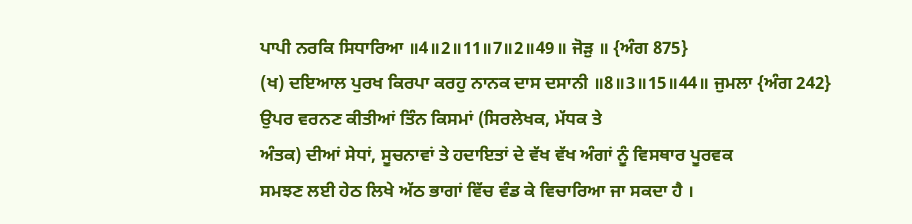ਪਾਪੀ ਨਰਕਿ ਸਿਧਾਰਿਆ ॥4॥2॥11॥7॥2॥49॥ ਜੋੜੁ ॥ {ਅੰਗ 875}
(ਖ) ਦਇਆਲ ਪੁਰਖ ਕਿਰਪਾ ਕਰਹੁ ਨਾਨਕ ਦਾਸ ਦਸਾਨੀ ॥8॥3॥15॥44॥ ਜੁਮਲਾ {ਅੰਗ 242}
ਉਪਰ ਵਰਨਣ ਕੀਤੀਆਂ ਤਿੰਨ ਕਿਸਮਾਂ (ਸਿਰਲੇਖਕ, ਮੱਧਕ ਤੇ
ਅੰਤਕ) ਦੀਆਂ ਸੇਧਾਂ, ਸੂਚਨਾਵਾਂ ਤੇ ਹਦਾਇਤਾਂ ਦੇ ਵੱਖ ਵੱਖ ਅੰਗਾਂ ਨੂੰ ਵਿਸਥਾਰ ਪੂਰਵਕ
ਸਮਝਣ ਲਈ ਹੇਠ ਲਿਖੇ ਅੱਠ ਭਾਗਾਂ ਵਿੱਚ ਵੰਡ ਕੇ ਵਿਚਾਰਿਆ ਜਾ ਸਕਦਾ ਹੈ ।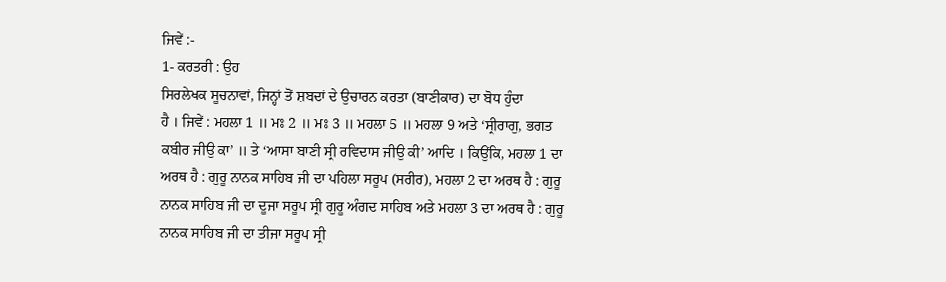ਜਿਵੇਂ :-
1- ਕਰਤਰੀ : ਉਹ
ਸਿਰਲੇਖਕ ਸੂਚਨਾਵਾਂ, ਜਿਨ੍ਹਾਂ ਤੋਂ ਸ਼ਬਦਾਂ ਦੇ ਉਚਾਰਨ ਕਰਤਾ (ਬਾਣੀਕਾਰ) ਦਾ ਬੋਧ ਹੁੰਦਾ
ਹੈ । ਜਿਵੇਂ : ਮਹਲਾ 1 ॥ ਮਃ 2 ॥ ਮਃ 3 ॥ ਮਹਲਾ 5 ॥ ਮਹਲਾ 9 ਅਤੇ ‘ਸ੍ਰੀਰਾਗੁ, ਭਗਤ
ਕਬੀਰ ਜੀਉ ਕਾ’ ॥ ਤੇ ‘ਆਸਾ ਬਾਣੀ ਸ੍ਰੀ ਰਵਿਦਾਸ ਜੀਉ ਕੀ’ ਆਦਿ । ਕਿਉਂਕਿ, ਮਹਲਾ 1 ਦਾ
ਅਰਥ ਹੈ : ਗੁਰੂ ਨਾਨਕ ਸਾਹਿਬ ਜੀ ਦਾ ਪਹਿਲਾ ਸਰੂਪ (ਸਰੀਰ), ਮਹਲਾ 2 ਦਾ ਅਰਥ ਹੈ : ਗੁਰੂ
ਨਾਨਕ ਸਾਹਿਬ ਜੀ ਦਾ ਦੂਜਾ ਸਰੂਪ ਸ੍ਰੀ ਗੁਰੂ ਅੰਗਦ ਸਾਹਿਬ ਅਤੇ ਮਹਲਾ 3 ਦਾ ਅਰਥ ਹੈ : ਗੁਰੂ
ਨਾਨਕ ਸਾਹਿਬ ਜੀ ਦਾ ਤੀਜਾ ਸਰੂਪ ਸ੍ਰੀ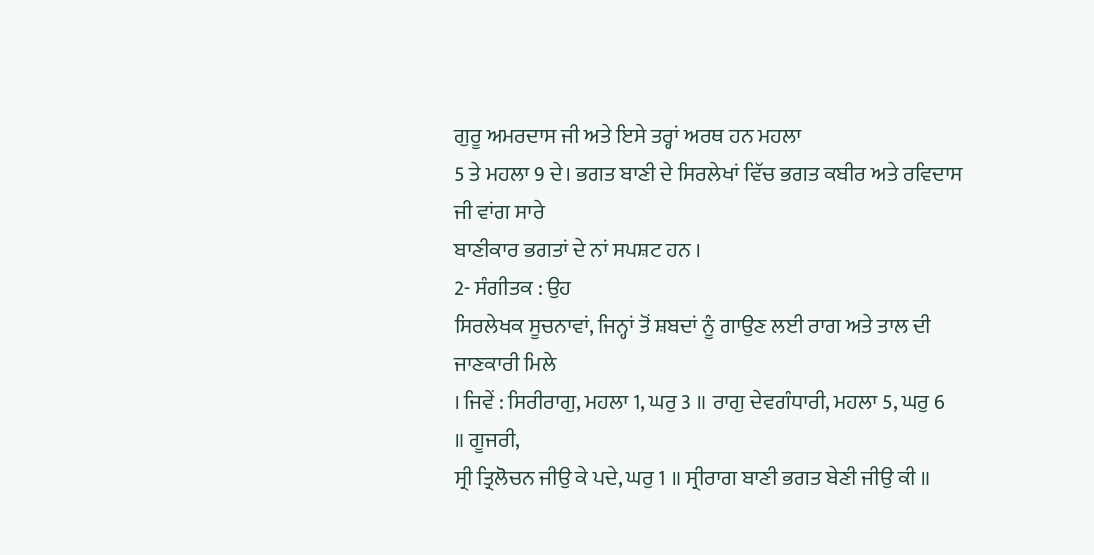ਗੁਰੂ ਅਮਰਦਾਸ ਜੀ ਅਤੇ ਇਸੇ ਤਰ੍ਹਾਂ ਅਰਥ ਹਨ ਮਹਲਾ
5 ਤੇ ਮਹਲਾ 9 ਦੇ। ਭਗਤ ਬਾਣੀ ਦੇ ਸਿਰਲੇਖਾਂ ਵਿੱਚ ਭਗਤ ਕਬੀਰ ਅਤੇ ਰਵਿਦਾਸ ਜੀ ਵਾਂਗ ਸਾਰੇ
ਬਾਣੀਕਾਰ ਭਗਤਾਂ ਦੇ ਨਾਂ ਸਪਸ਼ਟ ਹਨ ।
2- ਸੰਗੀਤਕ : ਉਹ
ਸਿਰਲੇਖਕ ਸੂਚਨਾਵਾਂ, ਜਿਨ੍ਹਾਂ ਤੋਂ ਸ਼ਬਦਾਂ ਨੂੰ ਗਾਉਣ ਲਈ ਰਾਗ ਅਤੇ ਤਾਲ ਦੀ ਜਾਣਕਾਰੀ ਮਿਲੇ
। ਜਿਵੇਂ : ਸਿਰੀਰਾਗੁ, ਮਹਲਾ 1, ਘਰੁ 3 ॥ ਰਾਗੁ ਦੇਵਗੰਧਾਰੀ, ਮਹਲਾ 5, ਘਰੁ 6 ॥ ਗੂਜਰੀ,
ਸ੍ਰੀ ਤ੍ਰਿਲੋਚਨ ਜੀਉ ਕੇ ਪਦੇ, ਘਰੁ 1 ॥ ਸ੍ਰੀਰਾਗ ਬਾਣੀ ਭਗਤ ਬੇਣੀ ਜੀਉ ਕੀ ॥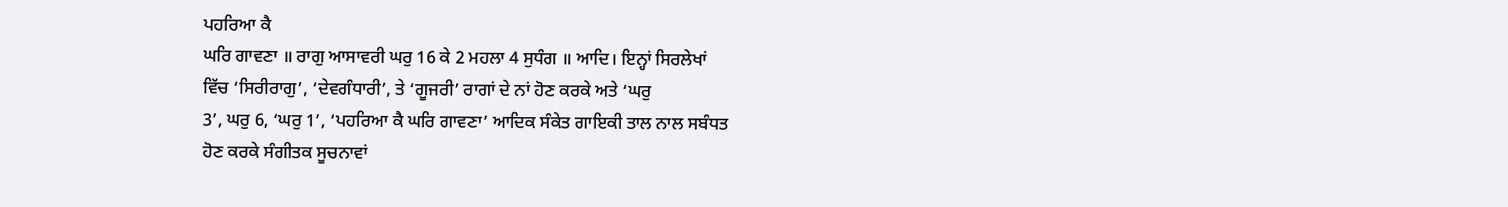ਪਹਰਿਆ ਕੈ
ਘਰਿ ਗਾਵਣਾ ॥ ਰਾਗੁ ਆਸਾਵਰੀ ਘਰੁ 16 ਕੇ 2 ਮਹਲਾ 4 ਸੁਧੰਗ ॥ ਆਦਿ। ਇਨ੍ਹਾਂ ਸਿਰਲੇਖਾਂ
ਵਿੱਚ ‘ਸਿਰੀਰਾਗੁ’, ‘ਦੇਵਗੰਧਾਰੀ’, ਤੇ ‘ਗੂਜਰੀ’ ਰਾਗਾਂ ਦੇ ਨਾਂ ਹੋਣ ਕਰਕੇ ਅਤੇ ‘ਘਰੁ
3’, ਘਰੁ 6, ‘ਘਰੁ 1’, ‘ਪਹਰਿਆ ਕੈ ਘਰਿ ਗਾਵਣਾ’ ਆਦਿਕ ਸੰਕੇਤ ਗਾਇਕੀ ਤਾਲ ਨਾਲ ਸਬੰਧਤ
ਹੋਣ ਕਰਕੇ ਸੰਗੀਤਕ ਸੂਚਨਾਵਾਂ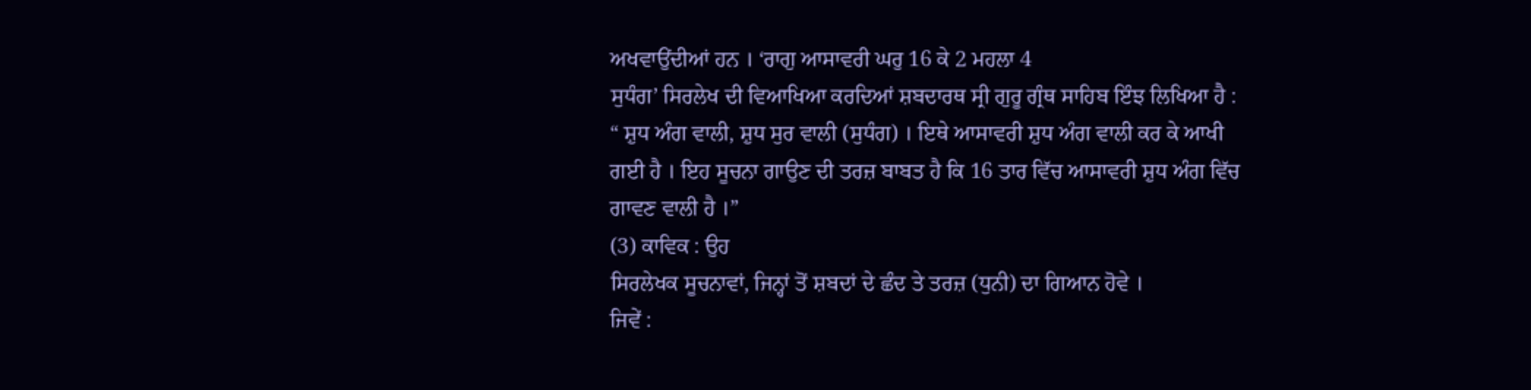ਅਖਵਾਉਂਦੀਆਂ ਹਨ । ‘ਰਾਗੁ ਆਸਾਵਰੀ ਘਰੁ 16 ਕੇ 2 ਮਹਲਾ 4
ਸੁਧੰਗ’ ਸਿਰਲੇਖ ਦੀ ਵਿਆਖਿਆ ਕਰਦਿਆਂ ਸ਼ਬਦਾਰਥ ਸ੍ਰੀ ਗੁਰੂ ਗ੍ਰੰਥ ਸਾਹਿਬ ਇੰਝ ਲਿਖਿਆ ਹੈ :
“ ਸ਼ੁਧ ਅੰਗ ਵਾਲੀ, ਸ਼ੁਧ ਸੁਰ ਵਾਲੀ (ਸੁਧੰਗ) । ਇਥੇ ਆਸਾਵਰੀ ਸ਼ੁਧ ਅੰਗ ਵਾਲੀ ਕਰ ਕੇ ਆਖੀ
ਗਈ ਹੈ । ਇਹ ਸੂਚਨਾ ਗਾਉਣ ਦੀ ਤਰਜ਼ ਬਾਬਤ ਹੈ ਕਿ 16 ਤਾਰ ਵਿੱਚ ਆਸਾਵਰੀ ਸ਼ੁਧ ਅੰਗ ਵਿੱਚ
ਗਾਵਣ ਵਾਲੀ ਹੈ ।”
(3) ਕਾਵਿਕ : ਉਹ
ਸਿਰਲੇਖਕ ਸੂਚਨਾਵਾਂ, ਜਿਨ੍ਹਾਂ ਤੋਂ ਸ਼ਬਦਾਂ ਦੇ ਛੰਦ ਤੇ ਤਰਜ਼ (ਧੁਨੀ) ਦਾ ਗਿਆਨ ਹੋਵੇ ।
ਜਿਵੇਂ :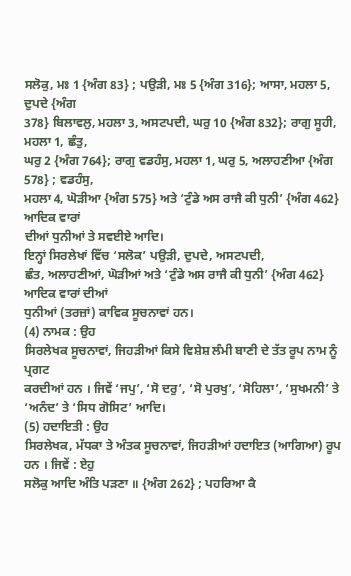ਸਲੋਕੁ, ਮਃ 1 {ਅੰਗ 83} ; ਪਉੜੀ, ਮਃ 5 {ਅੰਗ 316}; ਆਸਾ, ਮਹਲਾ 5, ਦੁਪਦੇ {ਅੰਗ
378} ਬਿਲਾਵਲੁ, ਮਹਲਾ 3, ਅਸਟਪਦੀ, ਘਰੁ 10 {ਅੰਗ 832}; ਰਾਗੁ ਸੂਹੀ, ਮਹਲਾ 1, ਛੰਤੁ,
ਘਰੁ 2 {ਅੰਗ 764}; ਰਾਗੁ ਵਡਹੰਸੁ, ਮਹਲਾ 1, ਘਰੁ 5, ਅਲਾਹਣੀਆ {ਅੰਗ 578} ; ਵਡਹੰਸੁ,
ਮਹਲਾ 4, ਘੋੜੀਆ {ਅੰਗ 575} ਅਤੇ ‘ਟੁੰਡੇ ਅਸ ਰਾਜੈ ਕੀ ਧੁਨੀ’ {ਅੰਗ 462} ਆਦਿਕ ਵਾਰਾਂ
ਦੀਆਂ ਧੁਨੀਆਂ ਤੇ ਸਵਈਏ ਆਦਿ।
ਇਨ੍ਹਾਂ ਸਿਰਲੇਖਾਂ ਵਿੱਚ ‘ਸਲੋਕ’ ਪਉੜੀ, ਦੁਪਦੇ, ਅਸਟਪਦੀ,
ਛੰਤ, ਅਲਾਹਣੀਆਂ, ਘੋੜੀਆਂ ਅਤੇ ‘ਟੁੰਡੇ ਅਸ ਰਾਜੈ ਕੀ ਧੁਨੀ’ {ਅੰਗ 462} ਆਦਿਕ ਵਾਰਾਂ ਦੀਆਂ
ਧੁਨੀਆਂ (ਤਰਜ਼ਾਂ) ਕਾਵਿਕ ਸੂਚਨਾਵਾਂ ਹਨ।
(4) ਨਾਮਕ : ਉਹ
ਸਿਰਲੇਖਕ ਸੂਚਨਾਵਾਂ, ਜਿਹੜੀਆਂ ਕਿਸੇ ਵਿਸ਼ੇਸ਼ ਲੰਮੀ ਬਾਣੀ ਦੇ ਤੱਤ ਰੂਪ ਨਾਮ ਨੂੰ ਪ੍ਰਗਟ
ਕਰਦੀਆਂ ਹਨ । ਜਿਵੇਂ ‘ਜਪੁ’, ‘ਸੋ ਦਰੁ’, ‘ਸੋ ਪੁਰਖੁ’, ‘ਸੋਹਿਲਾ’, ‘ਸੁਖਮਨੀ’ ਤੇ
‘ਅਨੰਦ’ ਤੇ ‘ਸਿਧ ਗੋਸਿਟ’ ਆਦਿ।
(5) ਹਦਾਇਤੀ : ਉਹ
ਸਿਰਲੇਖਕ, ਮੱਧਕਾ ਤੇ ਅੰਤਕ ਸੂਚਨਾਵਾਂ, ਜਿਹੜੀਆਂ ਹਦਾਇਤ (ਆਗਿਆ) ਰੂਪ ਹਨ । ਜਿਵੇਂ : ਏਹੁ
ਸਲੋਕੁ ਆਦਿ ਅੰਤਿ ਪੜਣਾ ॥ {ਅੰਗ 262} ; ਪਹਰਿਆ ਕੈ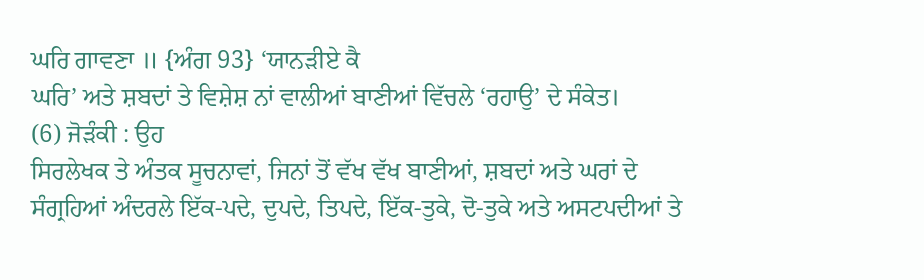ਘਰਿ ਗਾਵਣਾ ॥ {ਅੰਗ 93} ‘ਯਾਨੜੀਏ ਕੈ
ਘਰਿ’ ਅਤੇ ਸ਼ਬਦਾਂ ਤੇ ਵਿਸ਼ੇਸ਼ ਨਾਂ ਵਾਲੀਆਂ ਬਾਣੀਆਂ ਵਿੱਚਲੇ ‘ਰਹਾਉ’ ਦੇ ਸੰਕੇਤ।
(6) ਜੋੜੰਕੀ : ਉਹ
ਸਿਰਲੇਖਕ ਤੇ ਅੰਤਕ ਸੂਚਨਾਵਾਂ, ਜਿਨਾਂ ਤੋਂ ਵੱਖ ਵੱਖ ਬਾਣੀਆਂ, ਸ਼ਬਦਾਂ ਅਤੇ ਘਰਾਂ ਦੇ
ਸੰਗ੍ਰਹਿਆਂ ਅੰਦਰਲੇ ਇੱਕ-ਪਦੇ, ਦੁਪਦੇ, ਤਿਪਦੇ, ਇੱਕ-ਤੁਕੇ, ਦੋ-ਤੁਕੇ ਅਤੇ ਅਸਟਪਦੀਆਂ ਤੇ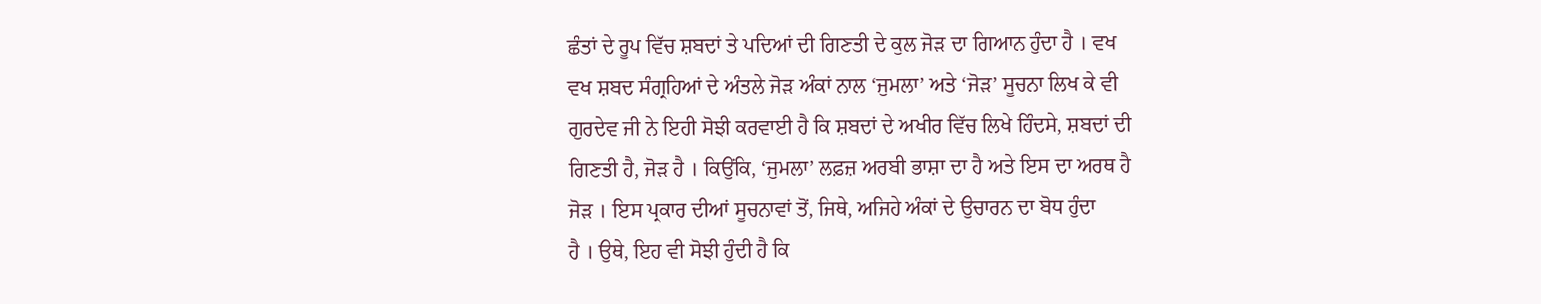ਛੰਤਾਂ ਦੇ ਰੂਪ ਵਿੱਚ ਸ਼ਬਦਾਂ ਤੇ ਪਦਿਆਂ ਦੀ ਗਿਣਤੀ ਦੇ ਕੁਲ ਜੋੜ ਦਾ ਗਿਆਨ ਹੁੰਦਾ ਹੈ । ਵਖ
ਵਖ ਸ਼ਬਦ ਸੰਗ੍ਰਹਿਆਂ ਦੇ ਅੰਤਲੇ ਜੋੜ ਅੰਕਾਂ ਨਾਲ ‘ਜੁਮਲਾ’ ਅਤੇ ‘ਜੋੜ’ ਸੂਚਨਾ ਲਿਖ ਕੇ ਵੀ
ਗੁਰਦੇਵ ਜੀ ਨੇ ਇਹੀ ਸੋਝੀ ਕਰਵਾਈ ਹੈ ਕਿ ਸ਼ਬਦਾਂ ਦੇ ਅਖੀਰ ਵਿੱਚ ਲਿਖੇ ਹਿੰਦਸੇ, ਸ਼ਬਦਾਂ ਦੀ
ਗਿਣਤੀ ਹੈ, ਜੋੜ ਹੈ । ਕਿਉਂਕਿ, ‘ਜੁਮਲਾ’ ਲਫ਼ਜ਼ ਅਰਬੀ ਭਾਸ਼ਾ ਦਾ ਹੈ ਅਤੇ ਇਸ ਦਾ ਅਰਥ ਹੈ
ਜੋੜ । ਇਸ ਪ੍ਰਕਾਰ ਦੀਆਂ ਸੂਚਨਾਵਾਂ ਤੋਂ, ਜਿਥੇ, ਅਜਿਹੇ ਅੰਕਾਂ ਦੇ ਉਚਾਰਨ ਦਾ ਬੋਧ ਹੁੰਦਾ
ਹੈ । ਉਥੇ, ਇਹ ਵੀ ਸੋਝੀ ਹੁੰਦੀ ਹੈ ਕਿ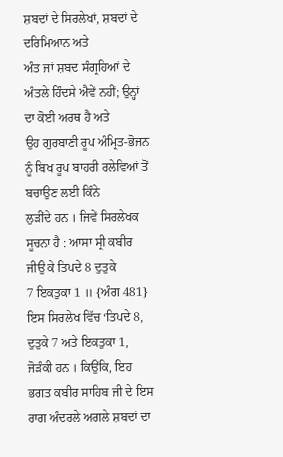ਸ਼ਬਦਾਂ ਦੇ ਸਿਰਲੇਖਾਂ, ਸ਼ਬਦਾਂ ਦੇ ਦਰਿਮਿਆਨ ਅਤੇ
ਅੰਤ ਜਾਂ ਸ਼ਬਦ ਸੰਗ੍ਰਹਿਆਂ ਦੇ ਅੰਤਲੇ ਹਿੰਦਸੇ ਐਵੇਂ ਨਹੀਂ; ਉਨ੍ਹਾਂ ਦਾ ਕੋਈ ਅਰਥ ਹੈ ਅਤੇ
ਉਹ ਗੁਰਬਾਣੀ ਰੂਪ ਅੰਮ੍ਰਿਤ-ਭੋਜਨ ਨੂੰ ਬਿਖ ਰੂਪ ਬਾਹਰੀ ਰਲੇਵਿਆਂ ਤੋਂ ਬਚਾਉਣ ਲਈ ਕਿੰਨੇ
ਲੁੜੀਂਦੇ ਹਨ । ਜਿਵੇਂ ਸਿਰਲੇਖਕ ਸੂਚਨਾ ਹੈ : ਆਸਾ ਸ੍ਰੀ ਕਬੀਰ ਜੀਉ ਕੇ ਤਿਪਦੇ 8 ਦੁਤੁਕੇ
7 ਇਕਤੁਕਾ 1 ॥ {ਅੰਗ 481} ਇਸ ਸਿਰਲੇਖ ਵਿੱਚ ‘ਤਿਪਦੇ 8, ਦੁਤੁਕੇ 7 ਅਤੇ ਇਕਤੁਕਾ 1,
ਜੋੜੰਕੀ ਹਨ । ਕਿਉਂਕਿ, ਇਹ ਭਗਤ ਕਬੀਰ ਸਾਹਿਬ ਜੀ ਦੇ ਇਸ ਰਾਗ ਅੰਦਰਲੇ ਅਗਲੇ ਸ਼ਬਦਾਂ ਦਾ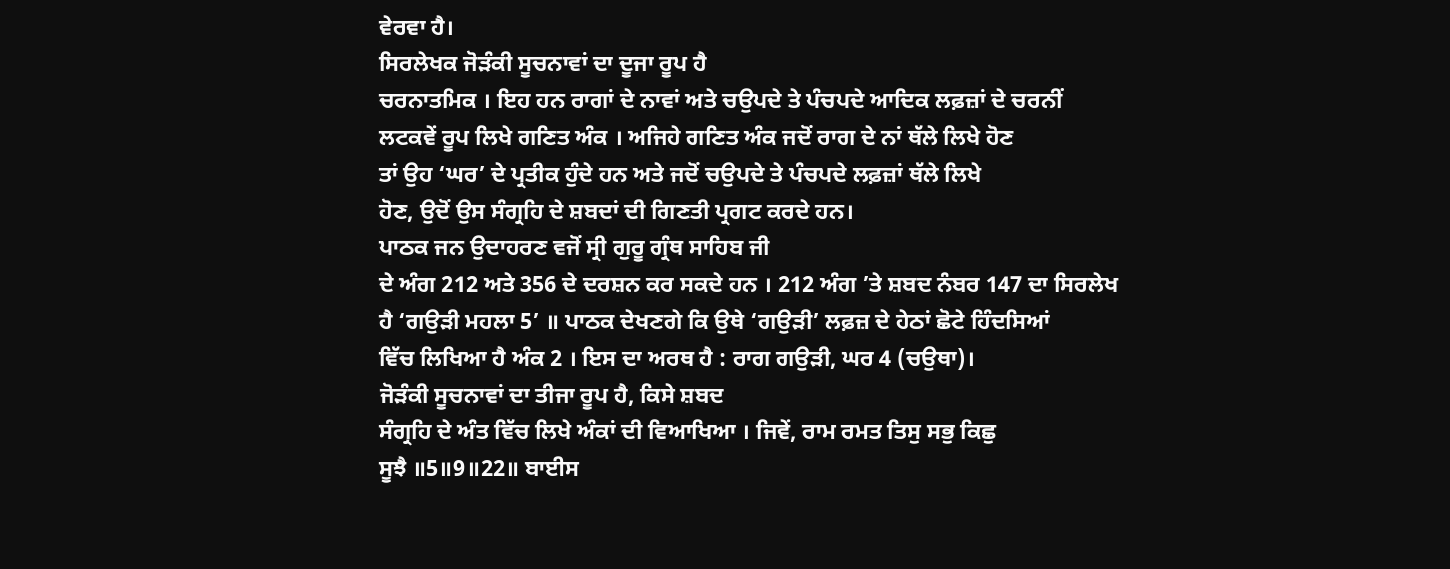ਵੇਰਵਾ ਹੈ।
ਸਿਰਲੇਖਕ ਜੋੜੰਕੀ ਸੂਚਨਾਵਾਂ ਦਾ ਦੂਜਾ ਰੂਪ ਹੈ
ਚਰਨਾਤਮਿਕ । ਇਹ ਹਨ ਰਾਗਾਂ ਦੇ ਨਾਵਾਂ ਅਤੇ ਚਉਪਦੇ ਤੇ ਪੰਚਪਦੇ ਆਦਿਕ ਲਫ਼ਜ਼ਾਂ ਦੇ ਚਰਨੀਂ
ਲਟਕਵੇਂ ਰੂਪ ਲਿਖੇ ਗਣਿਤ ਅੰਕ । ਅਜਿਹੇ ਗਣਿਤ ਅੰਕ ਜਦੋਂ ਰਾਗ ਦੇ ਨਾਂ ਥੱਲੇ ਲਿਖੇ ਹੋਣ
ਤਾਂ ਉਹ ‘ਘਰ’ ਦੇ ਪ੍ਰਤੀਕ ਹੁੰਦੇ ਹਨ ਅਤੇ ਜਦੋਂ ਚਉਪਦੇ ਤੇ ਪੰਚਪਦੇ ਲਫ਼ਜ਼ਾਂ ਥੱਲੇ ਲਿਖੇ
ਹੋਣ, ਉਦੋਂ ਉਸ ਸੰਗ੍ਰਹਿ ਦੇ ਸ਼ਬਦਾਂ ਦੀ ਗਿਣਤੀ ਪ੍ਰਗਟ ਕਰਦੇ ਹਨ।
ਪਾਠਕ ਜਨ ਉਦਾਹਰਣ ਵਜੋਂ ਸ੍ਰੀ ਗੁਰੂ ਗ੍ਰੰਥ ਸਾਹਿਬ ਜੀ
ਦੇ ਅੰਗ 212 ਅਤੇ 356 ਦੇ ਦਰਸ਼ਨ ਕਰ ਸਕਦੇ ਹਨ । 212 ਅੰਗ ’ਤੇ ਸ਼ਬਦ ਨੰਬਰ 147 ਦਾ ਸਿਰਲੇਖ
ਹੈ ‘ਗਉੜੀ ਮਹਲਾ 5’ ॥ ਪਾਠਕ ਦੇਖਣਗੇ ਕਿ ਉਥੇ ‘ਗਉੜੀ’ ਲਫ਼ਜ਼ ਦੇ ਹੇਠਾਂ ਛੋਟੇ ਹਿੰਦਸਿਆਂ
ਵਿੱਚ ਲਿਖਿਆ ਹੈ ਅੰਕ 2 । ਇਸ ਦਾ ਅਰਥ ਹੈ : ਰਾਗ ਗਉੜੀ, ਘਰ 4 (ਚਉਥਾ)।
ਜੋੜੰਕੀ ਸੂਚਨਾਵਾਂ ਦਾ ਤੀਜਾ ਰੂਪ ਹੈ, ਕਿਸੇ ਸ਼ਬਦ
ਸੰਗ੍ਰਹਿ ਦੇ ਅੰਤ ਵਿੱਚ ਲਿਖੇ ਅੰਕਾਂ ਦੀ ਵਿਆਖਿਆ । ਜਿਵੇਂ, ਰਾਮ ਰਮਤ ਤਿਸੁ ਸਭੁ ਕਿਛੁ
ਸੂਝੈ ॥5॥9॥22॥ ਬਾਈਸ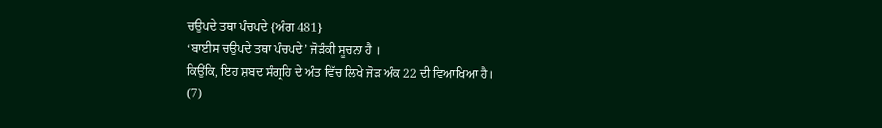ਚਉਪਦੇ ਤਥਾ ਪੰਚਪਦੇ {ਅੰਗ 481}
‘ਬਾਈਸ ਚਉਪਦੇ ਤਥਾ ਪੰਚਪਦੇ’ ਜੋੜੰਕੀ ਸੂਚਨਾ ਹੈ ।
ਕਿਉਂਕਿ, ਇਹ ਸ਼ਬਦ ਸੰਗ੍ਰਹਿ ਦੇ ਅੰਤ ਵਿੱਚ ਲਿਖੇ ਜੋੜ ਅੰਕ 22 ਦੀ ਵਿਆਖਿਆ ਹੈ।
(7)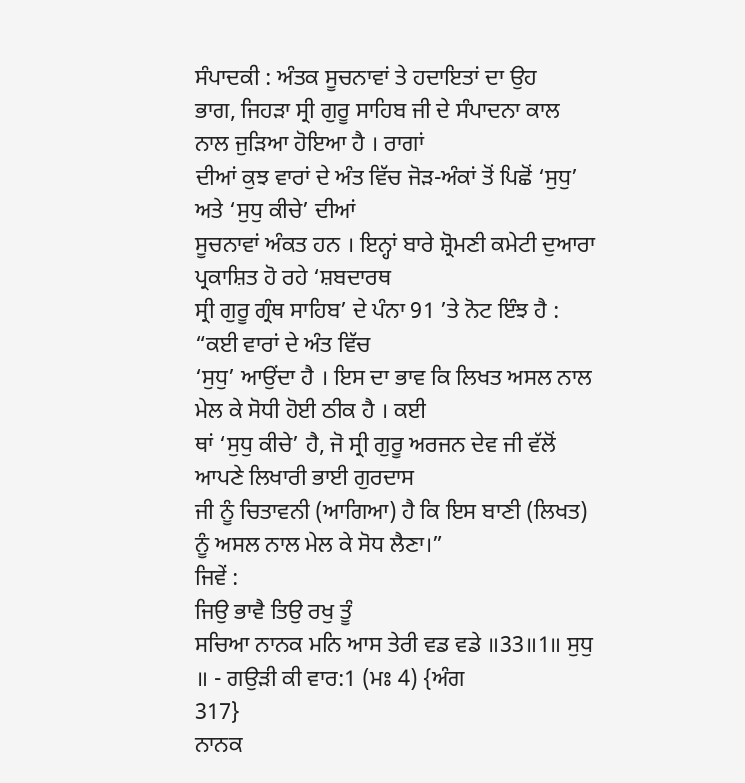ਸੰਪਾਦਕੀ : ਅੰਤਕ ਸੂਚਨਾਵਾਂ ਤੇ ਹਦਾਇਤਾਂ ਦਾ ਉਹ
ਭਾਗ, ਜਿਹੜਾ ਸ੍ਰੀ ਗੁਰੂ ਸਾਹਿਬ ਜੀ ਦੇ ਸੰਪਾਦਨਾ ਕਾਲ ਨਾਲ ਜੁੜਿਆ ਹੋਇਆ ਹੈ । ਰਾਗਾਂ
ਦੀਆਂ ਕੁਝ ਵਾਰਾਂ ਦੇ ਅੰਤ ਵਿੱਚ ਜੋੜ-ਅੰਕਾਂ ਤੋਂ ਪਿਛੋਂ ‘ਸੁਧੁ’ ਅਤੇ ‘ਸੁਧੁ ਕੀਚੇ’ ਦੀਆਂ
ਸੂਚਨਾਵਾਂ ਅੰਕਤ ਹਨ । ਇਨ੍ਹਾਂ ਬਾਰੇ ਸ਼੍ਰੋਮਣੀ ਕਮੇਟੀ ਦੁਆਰਾ ਪ੍ਰਕਾਸ਼ਿਤ ਹੋ ਰਹੇ ‘ਸ਼ਬਦਾਰਥ
ਸ੍ਰੀ ਗੁਰੂ ਗ੍ਰੰਥ ਸਾਹਿਬ’ ਦੇ ਪੰਨਾ 91 ’ਤੇ ਨੋਟ ਇੰਝ ਹੈ : “ਕਈ ਵਾਰਾਂ ਦੇ ਅੰਤ ਵਿੱਚ
‘ਸੁਧੁ’ ਆਉਂਦਾ ਹੈ । ਇਸ ਦਾ ਭਾਵ ਕਿ ਲਿਖਤ ਅਸਲ ਨਾਲ ਮੇਲ ਕੇ ਸੋਧੀ ਹੋਈ ਠੀਕ ਹੈ । ਕਈ
ਥਾਂ ‘ਸੁਧੁ ਕੀਚੇ’ ਹੈ, ਜੋ ਸ੍ਰੀ ਗੁਰੂ ਅਰਜਨ ਦੇਵ ਜੀ ਵੱਲੋਂ ਆਪਣੇ ਲਿਖਾਰੀ ਭਾਈ ਗੁਰਦਾਸ
ਜੀ ਨੂੰ ਚਿਤਾਵਨੀ (ਆਗਿਆ) ਹੈ ਕਿ ਇਸ ਬਾਣੀ (ਲਿਖਤ) ਨੂੰ ਅਸਲ ਨਾਲ ਮੇਲ ਕੇ ਸੋਧ ਲੈਣਾ।”
ਜਿਵੇਂ :
ਜਿਉ ਭਾਵੈ ਤਿਉ ਰਖੁ ਤੂੰ
ਸਚਿਆ ਨਾਨਕ ਮਨਿ ਆਸ ਤੇਰੀ ਵਡ ਵਡੇ ॥33॥1॥ ਸੁਧੁ ॥ - ਗਉੜੀ ਕੀ ਵਾਰ:1 (ਮਃ 4) {ਅੰਗ
317}
ਨਾਨਕ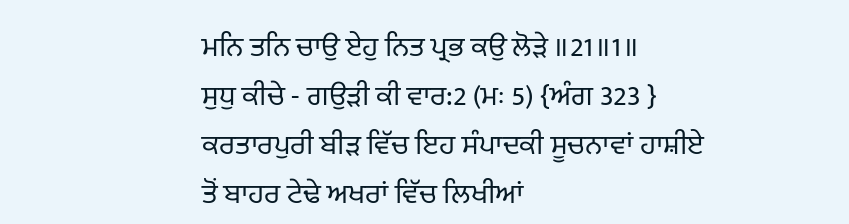ਮਨਿ ਤਨਿ ਚਾਉ ਏਹੁ ਨਿਤ ਪ੍ਰਭ ਕਉ ਲੋੜੇ ॥21॥1॥
ਸੁਧੁ ਕੀਚੇ - ਗਉੜੀ ਕੀ ਵਾਰ:2 (ਮਃ 5) {ਅੰਗ 323 }
ਕਰਤਾਰਪੁਰੀ ਬੀੜ ਵਿੱਚ ਇਹ ਸੰਪਾਦਕੀ ਸੂਚਨਾਵਾਂ ਹਾਸ਼ੀਏ
ਤੋਂ ਬਾਹਰ ਟੇਢੇ ਅਖਰਾਂ ਵਿੱਚ ਲਿਖੀਆਂ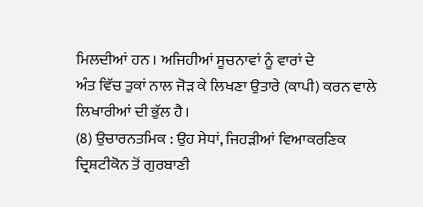ਮਿਲਦੀਆਂ ਹਨ । ਅਜਿਹੀਆਂ ਸੂਚਨਾਵਾਂ ਨੂੰ ਵਾਰਾਂ ਦੇ
ਅੰਤ ਵਿੱਚ ਤੁਕਾਂ ਨਾਲ ਜੋੜ ਕੇ ਲਿਖਣਾ ਉਤਾਰੇ (ਕਾਪੀ) ਕਰਨ ਵਾਲੇ ਲਿਖਾਰੀਆਂ ਦੀ ਭੁੱਲ ਹੈ।
(8) ਉਚਾਰਨਤਮਿਕ : ਉਹ ਸੇਧਾਂ, ਜਿਹੜੀਆਂ ਵਿਆਕਰਣਿਕ
ਦ੍ਰਿਸ਼ਟੀਕੋਨ ਤੋਂ ਗੁਰਬਾਣੀ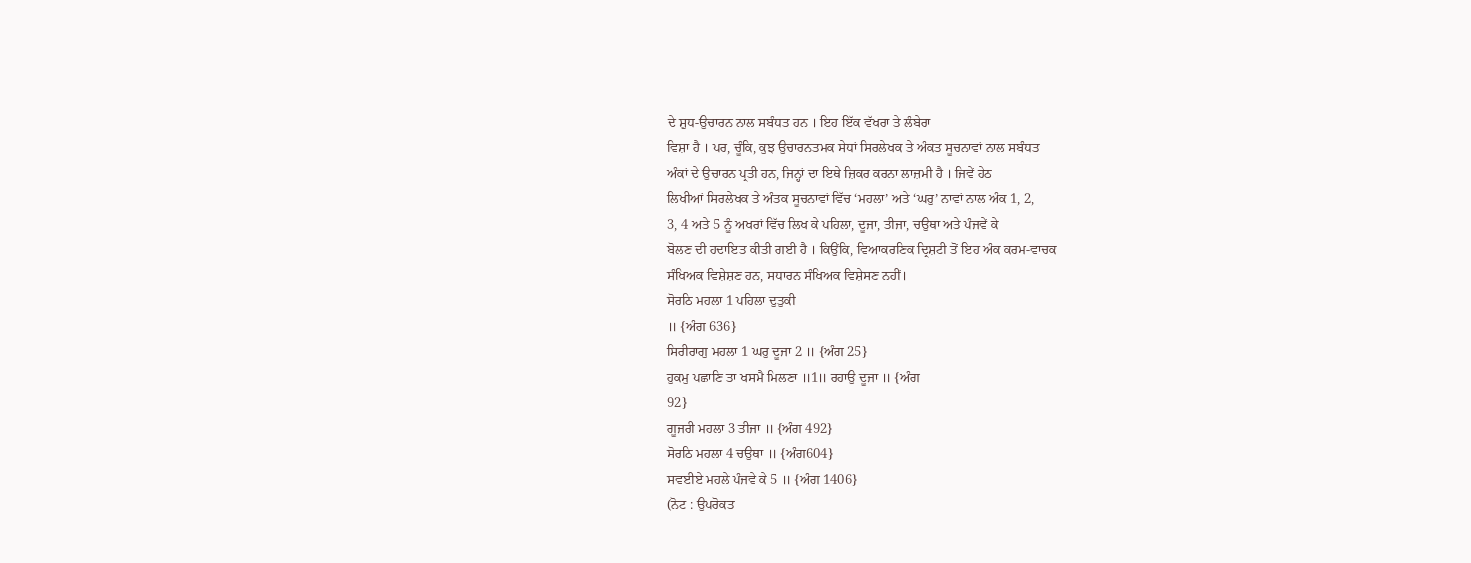ਦੇ ਸ਼ੁਧ-ਉਚਾਰਨ ਨਾਲ ਸਬੰਧਤ ਹਨ । ਇਹ ਇੱਕ ਵੱਖਰਾ ਤੇ ਲੰਬੇਰਾ
ਵਿਸ਼ਾ ਹੈ । ਪਰ, ਚੂੰਕਿ, ਕੁਝ ਉਚਾਰਨਤਮਕ ਸੇਧਾਂ ਸਿਰਲੇਖਕ ਤੇ ਅੰਕਤ ਸੂਚਨਾਵਾਂ ਨਾਲ ਸਬੰਧਤ
ਅੰਕਾਂ ਦੇ ਉਚਾਰਨ ਪ੍ਰਤੀ ਹਨ, ਜਿਨ੍ਹਾਂ ਦਾ ਇਥੇ ਜ਼ਿਕਰ ਕਰਨਾ ਲਾਜ਼ਮੀ ਹੈ । ਜਿਵੇਂ ਹੇਠ
ਲਿਖੀਆਂ ਸਿਰਲੇਖਕ ਤੇ ਅੰਤਕ ਸੂਚਨਾਵਾਂ ਵਿੱਚ ‘ਮਹਲਾ’ ਅਤੇ ‘ਘਰੁ’ ਨਾਵਾਂ ਨਾਲ ਅੰਕ 1, 2,
3, 4 ਅਤੇ 5 ਨੂੰ ਅਖਰਾਂ ਵਿੱਚ ਲਿਖ ਕੇ ਪਹਿਲਾ, ਦੂਜਾ, ਤੀਜਾ, ਚਉਥਾ ਅਤੇ ਪੰਜਵੇਂ ਕੇ
ਬੋਲਣ ਦੀ ਹਦਾਇਤ ਕੀਤੀ ਗਈ ਹੈ । ਕਿਉਂਕਿ, ਵਿਆਕਰਣਿਕ ਦ੍ਰਿਸ਼ਟੀ ਤੋਂ ਇਹ ਅੰਕ ਕਰਮ-ਵਾਚਕ
ਸੰਖਿਅਕ ਵਿਸ਼ੇਸ਼ਣ ਹਨ, ਸਧਾਰਨ ਸੰਖਿਅਕ ਵਿਸ਼ੇਸਣ ਨਹੀਂ।
ਸੋਰਠਿ ਮਹਲਾ 1 ਪਹਿਲਾ ਦੁਤੁਕੀ
॥ {ਅੰਗ 636}
ਸਿਰੀਰਾਗੁ ਮਹਲਾ 1 ਘਰੁ ਦੂਜਾ 2 ॥ {ਅੰਗ 25}
ਹੁਕਮੁ ਪਛਾਣਿ ਤਾ ਖਸਮੈ ਮਿਲਣਾ ॥1॥ ਰਹਾਉ ਦੂਜਾ ॥ {ਅੰਗ
92}
ਗੂਜਰੀ ਮਹਲਾ 3 ਤੀਜਾ ॥ {ਅੰਗ 492}
ਸੋਰਠਿ ਮਹਲਾ 4 ਚਉਥਾ ॥ {ਅੰਗ604}
ਸਵਈਏ ਮਹਲੇ ਪੰਜਵੇ ਕੇ 5 ॥ {ਅੰਗ 1406}
(ਨੋਟ : ਉਪਰੋਕਤ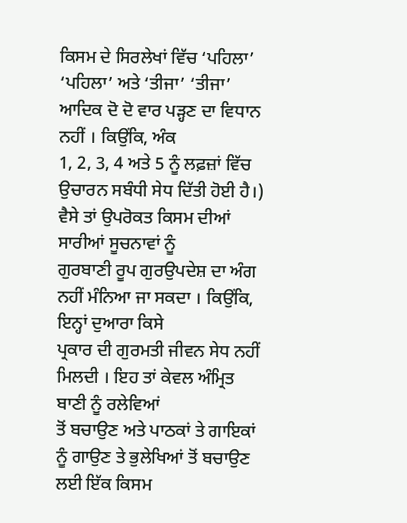ਕਿਸਮ ਦੇ ਸਿਰਲੇਖਾਂ ਵਿੱਚ ‘ਪਹਿਲਾ’
‘ਪਹਿਲਾ’ ਅਤੇ ‘ਤੀਜਾ’ ‘ਤੀਜਾ’ ਆਦਿਕ ਦੋ ਦੋ ਵਾਰ ਪੜ੍ਹਣ ਦਾ ਵਿਧਾਨ ਨਹੀਂ । ਕਿਉਂਕਿ, ਅੰਕ
1, 2, 3, 4 ਅਤੇ 5 ਨੂੰ ਲਫ਼ਜ਼ਾਂ ਵਿੱਚ ਉਚਾਰਨ ਸਬੰਧੀ ਸੇਧ ਦਿੱਤੀ ਹੋਈ ਹੈ।)
ਵੈਸੇ ਤਾਂ ਉਪਰੋਕਤ ਕਿਸਮ ਦੀਆਂ ਸਾਰੀਆਂ ਸੂਚਨਾਵਾਂ ਨੂੰ
ਗੁਰਬਾਣੀ ਰੂਪ ਗੁਰਉਪਦੇਸ਼ ਦਾ ਅੰਗ ਨਹੀਂ ਮੰਨਿਆ ਜਾ ਸਕਦਾ । ਕਿਉਂਕਿ, ਇਨ੍ਹਾਂ ਦੁਆਰਾ ਕਿਸੇ
ਪ੍ਰਕਾਰ ਦੀ ਗੁਰਮਤੀ ਜੀਵਨ ਸੇਧ ਨਹੀਂ ਮਿਲਦੀ । ਇਹ ਤਾਂ ਕੇਵਲ ਅੰਮ੍ਰਿਤ ਬਾਣੀ ਨੂੰ ਰਲੇਵਿਆਂ
ਤੋਂ ਬਚਾਉਣ ਅਤੇ ਪਾਠਕਾਂ ਤੇ ਗਾਇਕਾਂ ਨੂੰ ਗਾਉਣ ਤੇ ਭੁਲੇਖਿਆਂ ਤੋਂ ਬਚਾਉਣ ਲਈ ਇੱਕ ਕਿਸਮ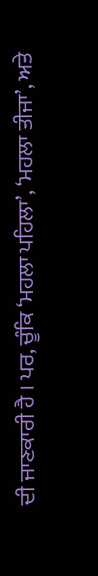ਦੀ ਜਾਣਕਾਰੀ ਹੈ । ਪਰ, ਚੂੰਕਿ ‘ਮਹਲਾ ਪਹਿਲਾ’, ‘ਮਹਲਾ ਤੀਜਾ’, ਅਤੇ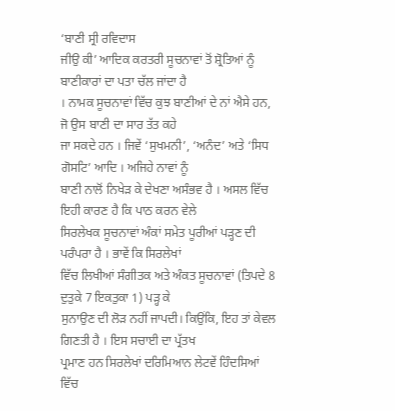‘ਬਾਣੀ ਸ੍ਰੀ ਰਵਿਦਾਸ
ਜੀਉ ਕੀ’ ਆਦਿਕ ਕਰਤਰੀ ਸੂਚਨਾਵਾਂ ਤੋਂ ਸ਼੍ਰੋਤਿਆਂ ਨੂੰ ਬਾਣੀਕਾਰਾਂ ਦਾ ਪਤਾ ਚੱਲ ਜਾਂਦਾ ਹੈ
। ਨਾਮਕ ਸੂਚਨਾਵਾਂ ਵਿੱਚ ਕੁਝ ਬਾਣੀਆਂ ਦੇ ਨਾਂ ਐਸੇ ਹਨ, ਜੋ ਉਸ ਬਾਣੀ ਦਾ ਸਾਰ ਤੱਤ ਕਹੇ
ਜਾ ਸਕਦੇ ਹਨ । ਜਿਵੇਂ ‘ਸੁਖਮਨੀ’, ‘ਅਨੰਦ’ ਅਤੇ ‘ਸਿਧ ਗੋਸਟਿ’ ਆਦਿ । ਅਜਿਹੇ ਨਾਵਾਂ ਨੂੰ
ਬਾਣੀ ਨਾਲੋਂ ਨਿਖੇੜ ਕੇ ਦੇਖਣਾ ਅਸੰਭਵ ਹੈ । ਅਸਲ ਵਿੱਚ ਇਹੀ ਕਾਰਣ ਹੈ ਕਿ ਪਾਠ ਕਰਨ ਵੇਲੇ
ਸਿਰਲੇਖਕ ਸੂਚਨਾਵਾਂ ਅੰਕਾਂ ਸਮੇਤ ਪੂਰੀਆਂ ਪੜ੍ਹਣ ਦੀ ਪਰੰਪਰਾ ਹੈ । ਭਾਵੇਂ ਕਿ ਸਿਰਲੇਖਾਂ
ਵਿੱਚ ਲਿਖੀਆਂ ਸੰਗੀਤਕ ਅਤੇ ਅੰਕਤ ਸੂਚਨਾਵਾਂ (ਤਿਪਦੇ 8 ਦੁਤੁਕੇ 7 ਇਕਤੁਕਾ 1) ਪੜ੍ਹ ਕੇ
ਸੁਨਾਉਣ ਦੀ ਲੋੜ ਨਹੀਂ ਜਾਪਦੀ। ਕਿਉਂਕਿ, ਇਹ ਤਾਂ ਕੇਵਲ ਗਿਣਤੀ ਹੈ । ਇਸ ਸਚਾਈ ਦਾ ਪ੍ਰੱਤਖ
ਪ੍ਰਮਾਣ ਹਨ ਸਿਰਲੇਖਾਂ ਦਰਿਮਿਆਨ ਲੇਟਵੇਂ ਹਿੰਦਸਿਆਂ ਵਿੱਚ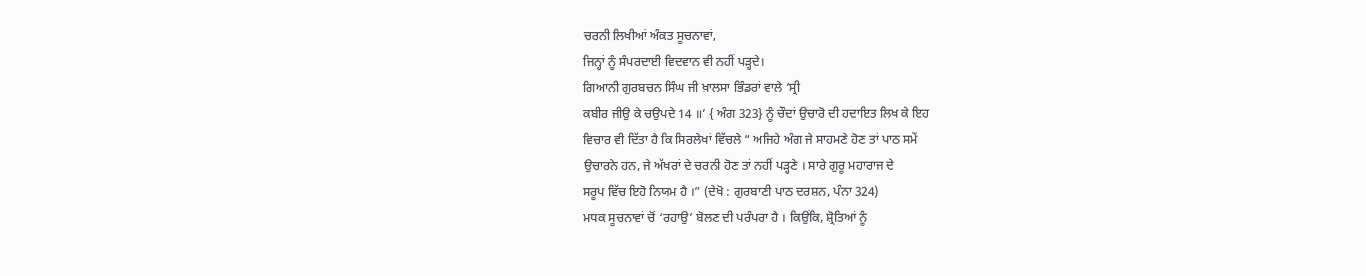ਚਰਨੀ ਲਿਖੀਆਂ ਅੰਕਤ ਸੂਚਨਾਵਾਂ,
ਜਿਨ੍ਹਾਂ ਨੂੰ ਸੰਪਰਦਾਈ ਵਿਦਵਾਨ ਵੀ ਨਹੀਂ ਪੜ੍ਹਦੇ।
ਗਿਆਨੀ ਗੁਰਬਚਨ ਸਿੰਘ ਜੀ ਖ਼ਾਲਸਾ ਭਿੰਡਰਾਂ ਵਾਲੇ ‘ਸ੍ਰੀ
ਕਬੀਰ ਜੀਉ ਕੇ ਚਉਪਦੇ 14 ॥’ { ਅੰਗ 323} ਨੂੰ ਚੌਦਾਂ ਉਚਾਰੋ ਦੀ ਹਦਾਇਤ ਲਿਖ ਕੇ ਇਹ
ਵਿਚਾਰ ਵੀ ਦਿੱਤਾ ਹੈ ਕਿ ਸਿਰਲੇਖਾਂ ਵਿੱਚਲੇ “ ਅਜਿਹੇ ਅੰਗ ਜੇ ਸਾਹਮਣੇ ਹੋਣ ਤਾਂ ਪਾਠ ਸਮੇਂ
ਉਚਾਰਨੇ ਹਨ, ਜੇ ਅੱਖਰਾਂ ਦੇ ਚਰਨੀ ਹੋਣ ਤਾਂ ਨਹੀਂ ਪੜ੍ਹਣੇ । ਸਾਰੇ ਗੁਰੂ ਮਹਾਰਾਜ ਦੇ
ਸਰੂਪ ਵਿੱਚ ਇਹੋ ਨਿਯਮ ਹੈ ।” (ਦੇਖੋ : ਗੁਰਬਾਣੀ ਪਾਠ ਦਰਸ਼ਨ, ਪੰਨਾ 324)
ਮਧਕ ਸੂਚਨਾਵਾਂ ਚੋਂ ‘ਰਹਾਉ’ ਬੋਲਣ ਦੀ ਪਰੰਪਰਾ ਹੈ । ਕਿਉਂਕਿ, ਸ਼੍ਰੋਤਿਆਂ ਨੂੰ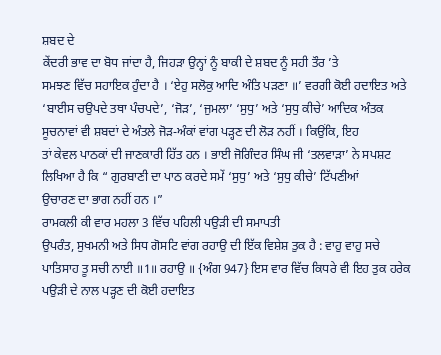ਸ਼ਬਦ ਦੇ
ਕੇਂਦਰੀ ਭਾਵ ਦਾ ਬੋਧ ਜਾਂਦਾ ਹੈ, ਜਿਹੜਾ ਉਨ੍ਹਾਂ ਨੂੰ ਬਾਕੀ ਦੇ ਸ਼ਬਦ ਨੂੰ ਸਹੀ ਤੌਰ ’ਤੇ
ਸਮਝਣ ਵਿੱਚ ਸਹਾਇਕ ਹੁੰਦਾ ਹੈ । ‘ਏਹੁ ਸਲੋਕੁ ਆਦਿ ਅੰਤਿ ਪੜਣਾ ॥’ ਵਰਗੀ ਕੋਈ ਹਦਾਇਤ ਅਤੇ
‘ਬਾਈਸ ਚਉਪਦੇ ਤਥਾ ਪੰਚਪਦੇ’, ‘ਜੋੜ’, ‘ਜੁਮਲਾ’ ‘ਸੁਧੁ’ ਅਤੇ ‘ਸੁਧੁ ਕੀਚੇ’ ਆਦਿਕ ਅੰਤਕ
ਸੂਚਨਾਵਾਂ ਵੀ ਸ਼ਬਦਾਂ ਦੇ ਅੰਤਲੇ ਜੋੜ-ਅੰਕਾਂ ਵਾਂਗ ਪੜ੍ਹਣ ਦੀ ਲੋੜ ਨਹੀਂ । ਕਿਉਂਕਿ, ਇਹ
ਤਾਂ ਕੇਵਲ ਪਾਠਕਾਂ ਦੀ ਜਾਣਕਾਰੀ ਹਿੱਤ ਹਨ । ਭਾਈ ਜੋਗਿੰਦਰ ਸਿੰਘ ਜੀ ‘ਤਲਵਾੜਾ’ ਨੇ ਸਪਸ਼ਟ
ਲਿਖਿਆ ਹੈ ਕਿ “ ਗੁਰਬਾਣੀ ਦਾ ਪਾਠ ਕਰਦੇ ਸਮੇਂ ‘ਸੁਧੁ’ ਅਤੇ ‘ਸੁਧੁ ਕੀਚੇ’ ਟਿੱਪਣੀਆਂ
ਉਚਾਰਣ ਦਾ ਭਾਗ ਨਹੀਂ ਹਨ ।”
ਰਾਮਕਲੀ ਕੀ ਵਾਰ ਮਹਲਾ 3 ਵਿੱਚ ਪਹਿਲੀ ਪਉੜੀ ਦੀ ਸਮਾਪਤੀ
ਉਪਰੰਤ, ਸੁਖਮਨੀ ਅਤੇ ਸਿਧ ਗੋਸਟਿ ਵਾਂਗ ਰਹਾਉ ਦੀ ਇੱਕ ਵਿਸ਼ੇਸ਼ ਤੁਕ ਹੈ : ਵਾਹੁ ਵਾਹੁ ਸਚੇ
ਪਾਤਿਸਾਹ ਤੂ ਸਚੀ ਨਾਈ ॥1॥ ਰਹਾਉ ॥ {ਅੰਗ 947} ਇਸ ਵਾਰ ਵਿੱਚ ਕਿਧਰੇ ਵੀ ਇਹ ਤੁਕ ਹਰੇਕ
ਪਉੜੀ ਦੇ ਨਾਲ ਪੜ੍ਹਣ ਦੀ ਕੋਈ ਹਦਾਇਤ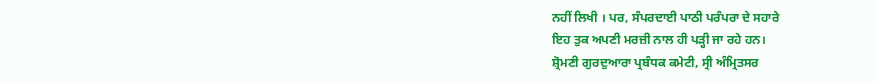ਨਹੀਂ ਲਿਖੀ । ਪਰ, ਸੰਪਰਦਾਈ ਪਾਠੀ ਪਰੰਪਰਾ ਦੇ ਸਹਾਰੇ
ਇਹ ਤੁਕ ਅਪਣੀ ਮਰਜ਼ੀ ਨਾਲ ਹੀ ਪੜ੍ਹੀ ਜਾ ਰਹੇ ਹਨ।
ਸ਼੍ਰੋਮਣੀ ਗੁਰਦੁਆਰਾ ਪ੍ਰਬੰਧਕ ਕਮੇਟੀ, ਸ੍ਰੀ ਅੰਮ੍ਰਿਤਸਰ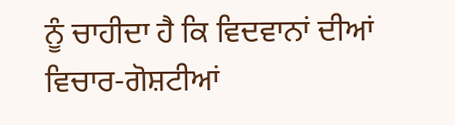ਨੂੰ ਚਾਹੀਦਾ ਹੈ ਕਿ ਵਿਦਵਾਨਾਂ ਦੀਆਂ ਵਿਚਾਰ-ਗੋਸ਼ਟੀਆਂ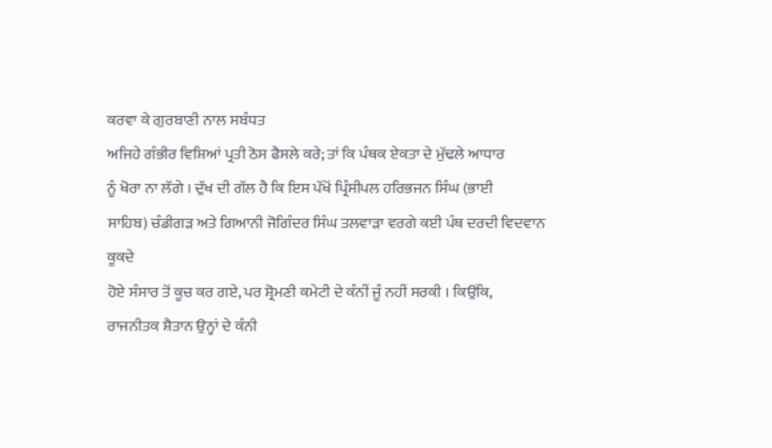ਕਰਵਾ ਕੇ ਗੁਰਬਾਣੀ ਨਾਲ ਸਬੰਧਤ
ਅਜਿਹੇ ਗੰਭੀਰ ਵਿਸ਼ਿਆਂ ਪ੍ਰਤੀ ਠੋਸ ਫੈਸਲੇ ਕਰੇ; ਤਾਂ ਕਿ ਪੰਥਕ ਏਕਤਾ ਦੇ ਮੁੱਢਲੇ ਆਧਾਰ
ਨੂੰ ਖੋਰਾ ਨਾ ਲੱਗੇ । ਦੁੱਖ ਦੀ ਗੱਲ ਹੈ ਕਿ ਇਸ ਪੱਖੋਂ ਪ੍ਰਿੰਸੀਪਲ ਹਰਿਭਜਨ ਸਿੰਘ (ਭਾਈ
ਸਾਹਿਬ) ਚੰਡੀਗੜ ਅਤੇ ਗਿਆਨੀ ਜੋਗਿੰਦਰ ਸਿੰਘ ਤਲਵਾੜਾ ਵਰਗੇ ਕਈ ਪੰਥ ਦਰਦੀ ਵਿਦਵਾਨ ਕੂਕਦੇ
ਹੋਏ ਸੰਸਾਰ ਤੋਂ ਕੂਚ ਕਰ ਗਏ, ਪਰ ਸ਼੍ਰੋਮਣੀ ਕਮੇਟੀ ਦੇ ਕੰਨੀਂ ਜੂੰ ਨਹੀਂ ਸਰਕੀ । ਕਿਉਂਕਿ,
ਰਾਜਨੀਤਕ ਸ਼ੈਤਾਨ ਉਨ੍ਹਾਂ ਦੇ ਕੰਨੀ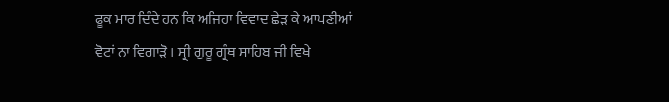ਫੂਕ ਮਾਰ ਦਿੰਦੇ ਹਨ ਕਿ ਅਜਿਹਾ ਵਿਵਾਦ ਛੇੜ ਕੇ ਆਪਣੀਆਂ
ਵੋਟਾਂ ਨਾ ਵਿਗਾੜੋ । ਸ੍ਰੀ ਗੁਰੂ ਗ੍ਰੰਥ ਸਾਹਿਬ ਜੀ ਵਿਖੇ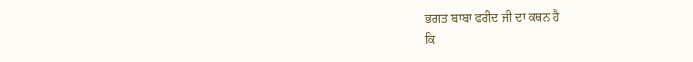ਭਗਤ ਬਾਬਾ ਫਰੀਦ ਜੀ ਦਾ ਕਥਨ ਹੈ
ਕਿ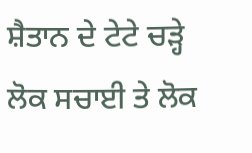ਸ਼ੈਤਾਨ ਦੇ ਟੇਟੇ ਚੜ੍ਹੇ ਲੋਕ ਸਚਾਈ ਤੇ ਲੋਕ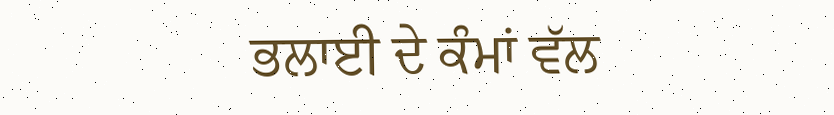ਭਲਾਈ ਦੇ ਕੰਮਾਂ ਵੱਲ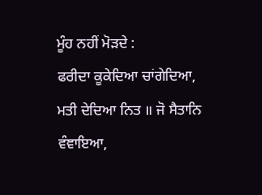ਮੂੰਹ ਨਹੀਂ ਮੋੜਦੇ :
ਫਰੀਦਾ ਕੂਕੇਦਿਆ ਚਾਂਗੇਦਿਆ,
ਮਤੀ ਦੇਦਿਆ ਨਿਤ ॥ ਜੋ ਸੈਤਾਨਿ ਵੰਞਾਇਆ,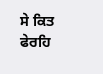ਸੇ ਕਿਤ
ਫੇਰਹਿ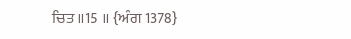ਚਿਤ ॥15 ॥ {ਅੰਗ 1378}